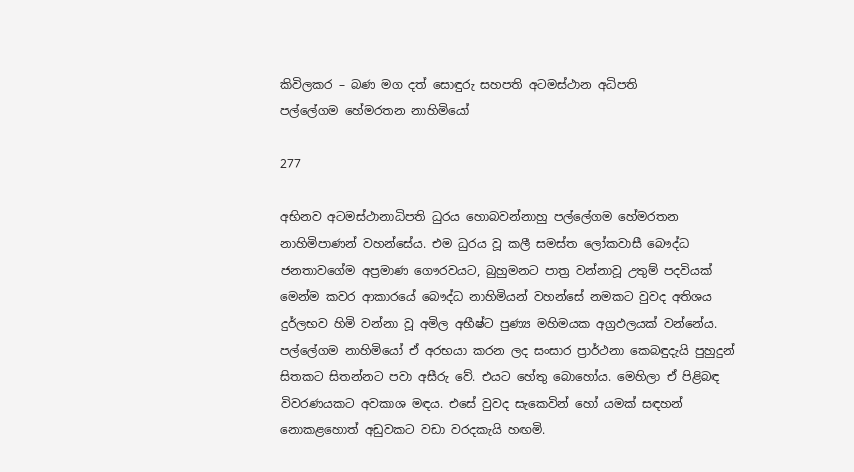කිවිලකර – බණ මග දත් සොඳුරු සහපති අටමස්ථාන අධිපති
පල්ලේගම හේමරතන නාහිමියෝ

277

අභිනව අටමස්ථානාධිපති ධුරය හොබවන්නාහු පල්ලේගම හේමරතන නාහිමිපාණන් වහන්සේය. එම ධුරය වූ කලී සමස්ත ලෝකවාසී බෞද්ධ ජනතාවගේම අප්‍රමාණ ගෞරවයට, බුහුමනට පාත්‍ර වන්නාවූ උතුම් පදවියක් මෙන්ම කවර ආකාරයේ බෞද්ධ නාහිමියන් වහන්සේ නමකට වුවද අතිශය දුර්ලභව හිමි වන්නා වූ අමිල අභීෂ්ට පුණ්‍ය මහිමයක අග්‍රඵලයක් වන්නේය. පල්ලේගම නාහිමියෝ ඒ අරභයා කරන ලද සංසාර ප්‍රාර්ථනා කෙබඳුදැයි පුහුදුන් සිතකට සිතන්නට පවා අසීරු වේ. එයට හේතු බොහෝය. මෙහිලා ඒ පිළිබඳ විවරණයකට අවකාශ මඳය. එසේ වුවද සැකෙවින් හෝ යමක් සඳහන් නොකළහොත් අඩුවකට වඩා වරදකැයි හඟමි.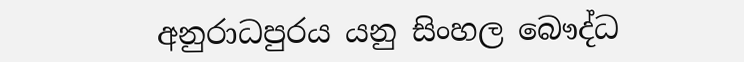අනුරාධපුරය යනු සිංහල බෞද්ධ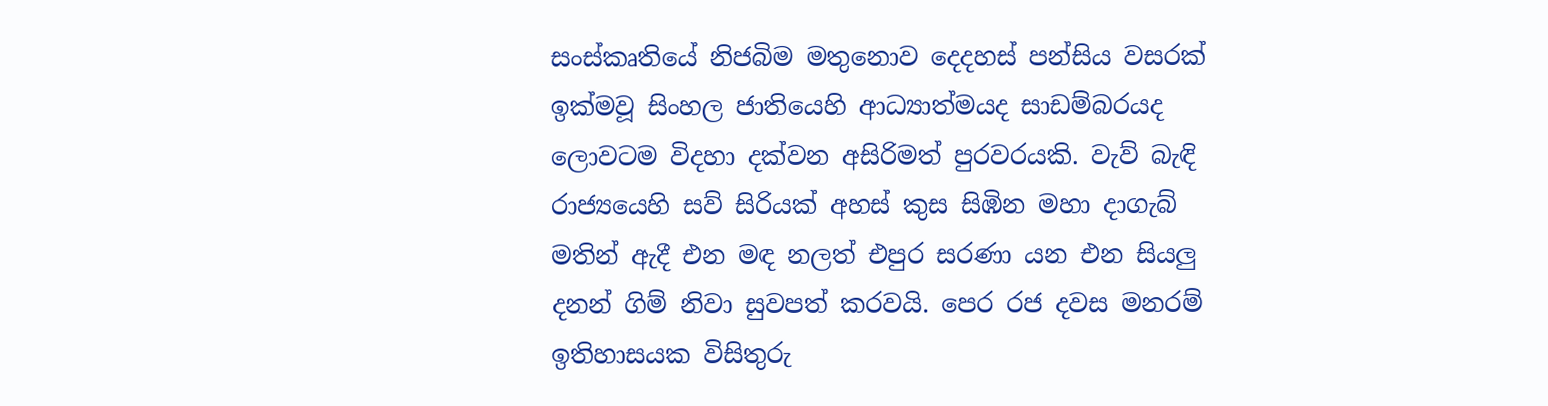සංස්කෘතියේ නිජබිම මතුනොව දෙදහස් පන්සිය වසරක් ඉක්මවූ සිංහල ජාතියෙහි ආධ්‍යාත්මයද සාඩම්බරයද ලොවටම විදහා දක්වන අසිරිමත් පුරවරයකි. වැව් බැඳි රාජ්‍යයෙහි සව් සිරියක් අහස් කුස සිඹින මහා දාගැබ් මතින් ඇදී එන මඳ නලත් එපුර සරණා යන එන සියලු දනන් ගිම් නිවා සුවපත් කරවයි. පෙර රජ දවස මනරම් ඉතිහාසයක විසිතුරු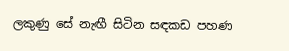ලකුණු සේ නැඟී සිටින සඳකඩ පහණ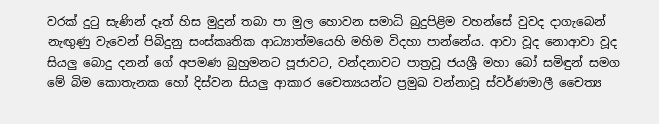වරක් දුටු සැණින් දෑත් හිස මුදුන් තබා පා මුල හොවන සමාධි බුදුපිළිම වහන්සේ වුවද දාගැබෙන් නැඟුණු වැවෙන් පිබිදුනු සංස්කෘතික ආධ්‍යාත්මයෙහි මහිම විදහා පාන්නේය. ආවා වූද නොආවා වූද සියලු බොදු දනන් ගේ අපමණ බුහුමනට පූජාවට, වන්දනාවට පාත්‍රවූ ජයශ්‍රී මහා බෝ සමිඳුන් සමග මේ බිම කොතැනක හෝ දිස්වන සියලු ආකාර චෛත්‍යයන්ට ප්‍රමුඛ වන්නාවූ ස්වර්ණමාලී චෛත්‍ය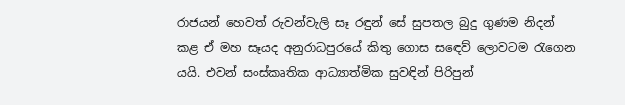රාජයන් හෙවත් රුවන්වැලි සෑ රඳුන් සේ සුපතල බුදු ගුණම නිදන් කළ ඒ මහ සෑයද අනුරාධපුරයේ කිතු ගොස සඳෙව් ලොවටම රැගෙන යයි. එවන් සංස්කෘතික ආධ්‍යාත්මික සුවඳින් පිරිපුන්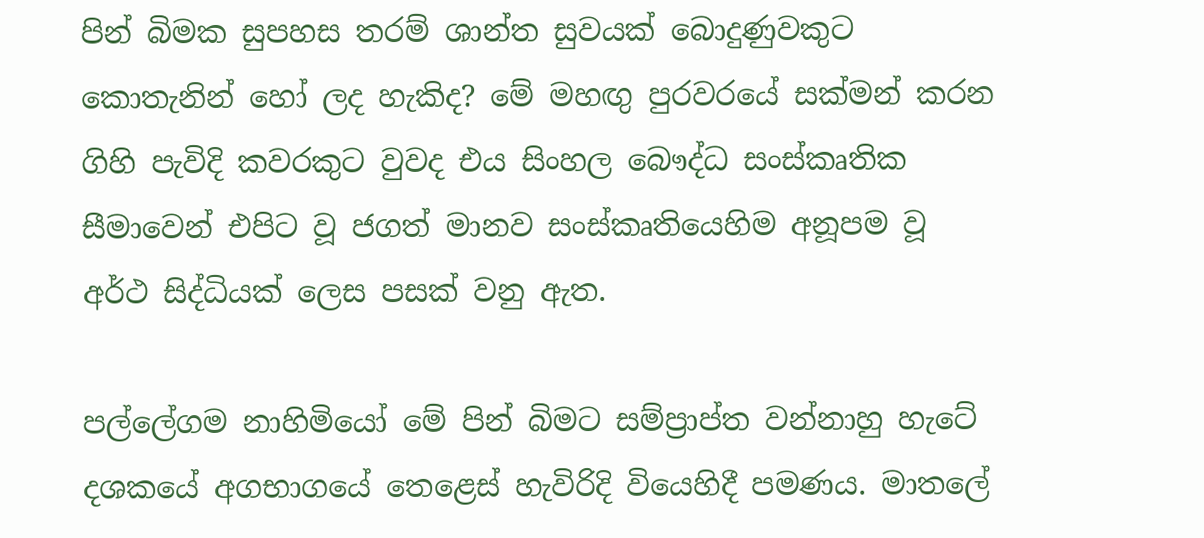පින් බිමක සුපහස තරම් ශාන්ත සුවයක් බොදුණුවකුට කොතැනින් හෝ ලද හැකිද? මේ මහඟු පුරවරයේ සක්මන් කරන ගිහි පැවිදි කවරකුට වුවද එය සිංහල බෞද්ධ සංස්කෘතික සීමාවෙන් එපිට වූ ජගත් මානව සංස්කෘතියෙහිම අනූපම වූ අර්ථ සිද්ධියක් ලෙස පසක් වනු ඇත.

පල්ලේගම නාහිමියෝ මේ පින් බිමට සම්ප්‍රාප්ත වන්නාහු හැටේ දශකයේ අගභාගයේ තෙළෙස් හැවිරිදි වියෙහිදී පමණය. මාතලේ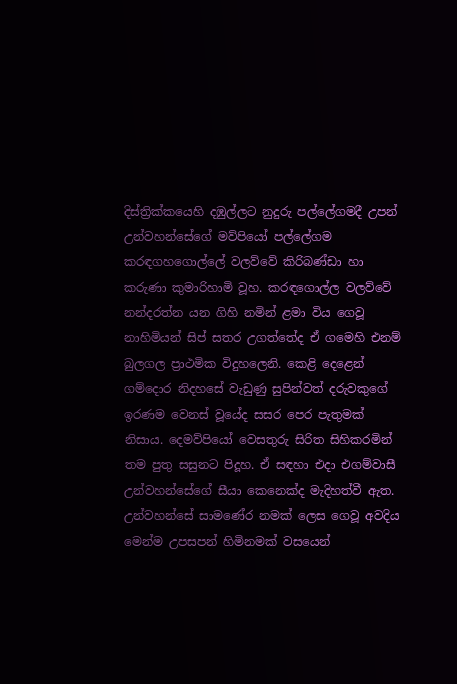දිස්ත්‍රික්කයෙහි දඹුල්ලට නුදුරු පල්ලේගමදී උපන් උන්වහන්සේගේ මව්පියෝ පල්ලේගම කරඳගහගොල්ලේ වලව්වේ කිරිබණ්ඩා හා කරුණා කුමාරිහාමි වූහ. කරඳගොල්ල වලව්වේ නන්දරත්න යන ගිහි නමින් ළමා විය ගෙවූ නාහිමියන් සිප් සතර උගත්තේද ඒ ගමෙහි එනම් බුලගල ප්‍රාථමික විදුහලෙනි. කෙළි දෙළෙන් ගම්දොර නිදහසේ වැඩුණු සුපින්වත් දරුවකුගේ ඉරණම වෙනස් වූයේද සසර පෙර පැතුමක් නිසාය. දෙමව්පියෝ වෙසතුරු සිරිත සිහිකරමින් තම පුතු සසුනට පිදූහ. ඒ සඳහා එදා එගම්වාසී උන්වහන්සේගේ සීයා කෙනෙක්ද මැදිහත්වී ඇත. උන්වහන්සේ සාමණේර නමක් ලෙස ගෙවූ අවදිය මෙන්ම උපසපන් හිමිනමක් වසයෙන්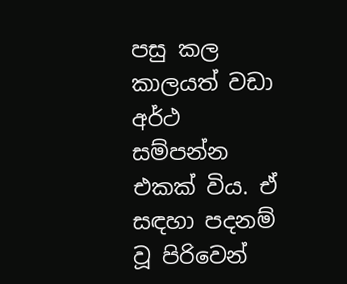පසු කල කාලයත් වඩා අර්ථ සම්පන්න එකක් විය. ඒ සඳහා පදනම් වූ පිරිවෙන්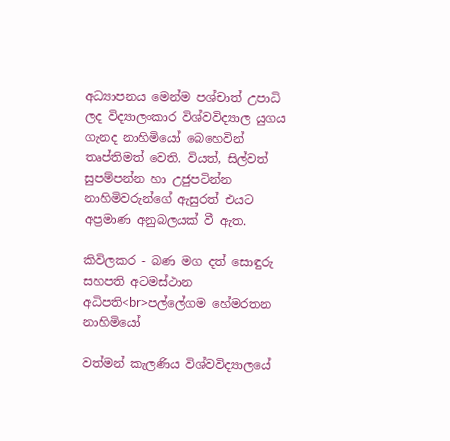අධ්‍යාපනය මෙන්ම පශ්චාත් උපාධි ලද විද්‍යාලංකාර විශ්වවිද්‍යාල යුගය ගැනද නාහිමියෝ බෙහෙවින් තෘප්තිමත් වෙති. වියත්, සිල්වත් සුපම්පන්න හා උජුපටින්න නාහිමිවරුන්ගේ ඇසුරත් එයට අප්‍රමාණ අනුබලයක් වී ඇත.

කිවිලකර - බණ මග දත් සොඳුරු සහපති අටමස්ථාන අධිපති<br>පල්ලේගම හේමරතන නාහිමියෝ

වත්මන් කැලණිය විශ්වවිද්‍යාලයේ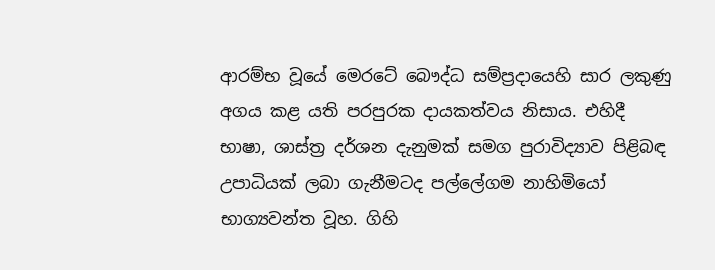ආරම්භ වූයේ මෙරටේ බෞද්ධ සම්ප්‍රදායෙහි සාර ලකුණු අගය කළ යති පරපුරක දායකත්වය නිසාය. එහිදී භාෂා, ශාස්ත්‍ර දර්ශන දැනුමක් සමග පුරාවිද්‍යාව පිළිබඳ උපාධියක් ලබා ගැනීමටද පල්ලේගම නාහිමියෝ භාග්‍යවන්ත වූහ. ගිහි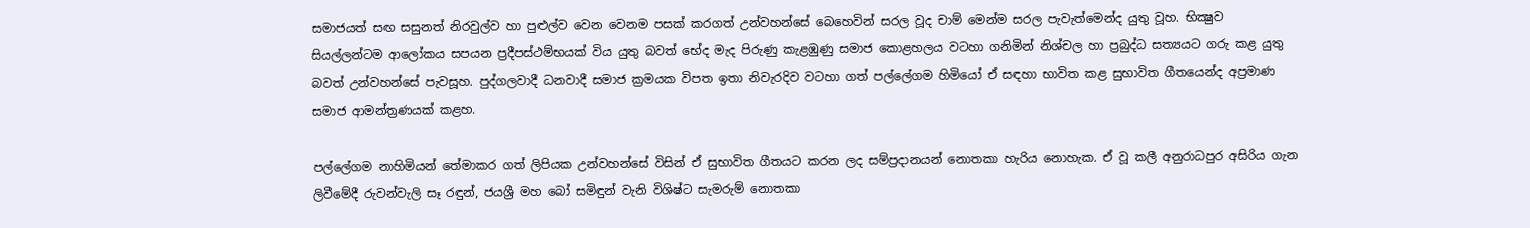සමාජයත් සඟ සසුනත් නිරවුල්ව හා පුළුල්ව වෙන වෙනම පසක් කරගත් උන්වහන්සේ බෙහෙවින් සරල වූද චාම් මෙන්ම සරල පැවැත්මෙන්ද යුතු වූහ. භික්‍ෂුව සියල්ලන්ටම ආලෝකය සපයන ප්‍රදීපස්ථම්භයක් විය යුතු බවත් භේද මැද පිරුණු කැළඹුණු සමාජ කොළහලය වටහා ගනිමින් නිශ්චල හා ප්‍රබුද්ධ සත්‍යයට ගරු කළ යුතු බවත් උන්වහන්සේ පැවසූහ. පුද්ගලවාදී ධනවාදී සමාජ ක්‍රමයක විපත ඉතා නිවැරදිව වටහා ගත් පල්ලේගම හිමියෝ ඒ සඳහා භාවිත කළ සුභාවිත ගීතයෙන්ද අප්‍රමාණ සමාජ ආමන්ත්‍රණයක් කළහ.

පල්ලේගම නාහිමියන් තේමාකර ගත් ලිපියක උන්වහන්සේ විසින් ඒ සුභාවිත ගීතයට කරන ලද සම්ප්‍රදානයන් නොතකා හැරිය නොහැක. ඒ වූ කලී අනුරාධපුර අසිරිය ගැන ලිවීමේදී රුවන්වැලි සෑ රඳුන්, ජයශ්‍රී මහ බෝ සමිඳුන් වැනි විශිෂ්ට සැමරුම් නොතකා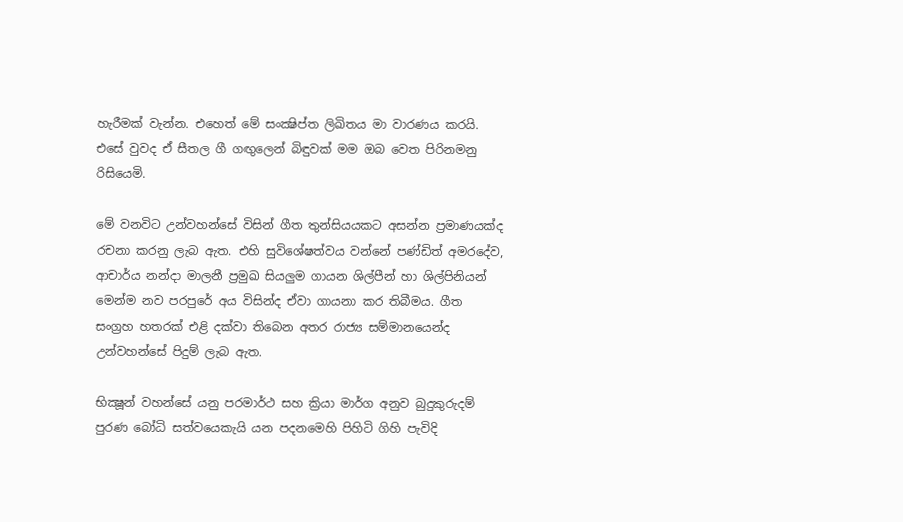හැරීමක් වැන්න. එහෙත් මේ සංක්‍ෂිප්ත ලිඛිතය මා වාරණය කරයි. එසේ වුවද ඒ සීතල ගී ගඟුලෙන් බිඳුවක් මම ඔබ වෙත පිරිනමනු රිසියෙමි.

මේ වනවිට උන්වහන්සේ විසින් ගීත තුන්සියයකට අසන්න ප්‍රමාණයක්ද රචනා කරනු ලැබ ඇත. එහි සුවිශේෂත්වය වන්නේ පණ්ඩිත් අමරදේව, ආචාර්ය නන්දා මාලනී ප්‍රමුඛ සියලුම ගායන ශිල්පීන් හා ශිල්පිනියන් මෙන්ම නව පරපුරේ අය විසින්ද ඒවා ගායනා කර තිබීමය. ගීත සංග්‍රහ හතරක් එළි දක්වා තිබෙන අතර රාජ්‍ය සම්මානයෙන්ද උන්වහන්සේ පිදුම් ලැබ ඇත.

භික්‍ෂූන් වහන්සේ යනු පරමාර්ථ සහ ක්‍රියා මාර්ග අනුව බුදුකුරුදම් පුරණ බෝධි සත්වයෙකැයි යන පදනමෙහි පිහිටි ගිහි පැවිදි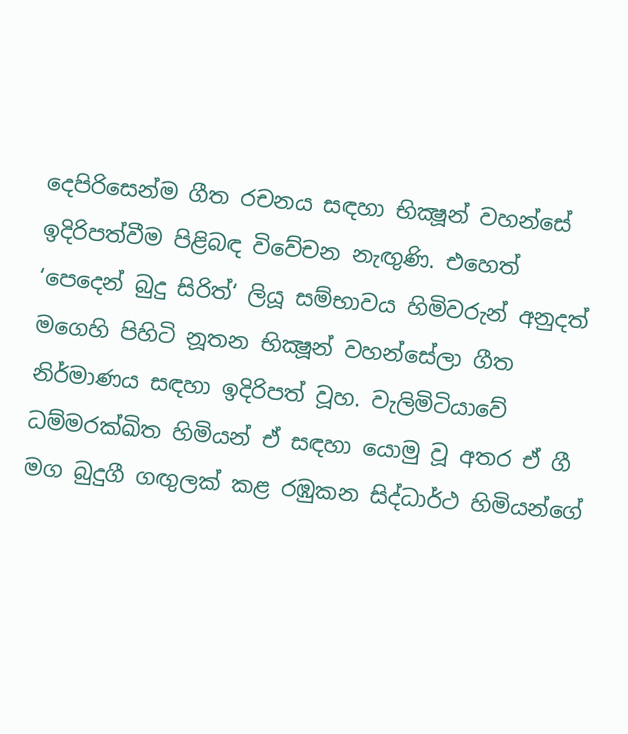දෙපිරිසෙන්ම ගීත රචනය සඳහා භික්‍ෂූන් වහන්සේ ඉදිරිපත්වීම පිළිබඳ විවේචන නැඟුණි. එහෙත් ‘පෙදෙන් බුදු සිරිත්‘ ලියූ සම්භාවය හිමිවරුන් අනුදත් මගෙහි පිහිටි නූතන භික්‍ෂූන් වහන්සේලා ගීත නිර්මාණය සඳහා ඉදිරිපත් වූහ. වැලිමිටියාවේ ධම්මරක්ඛිත හිමියන් ඒ සඳහා යොමු වූ අතර ඒ ගී මග බුදුගී ගඟුලක් කළ රඹුකන සිද්ධාර්ථ හිමියන්ගේ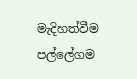මැදිහත්වීම පල්ලේගම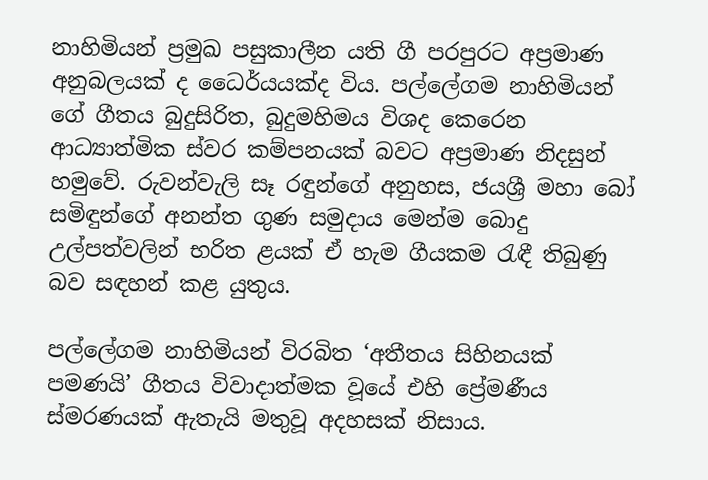නාහිමියන් ප්‍රමුඛ පසුකාලීන යති ගී පරපුරට අප්‍රමාණ අනුබලයක් ද ධෛර්යයක්ද විය. පල්ලේගම නාහිමියන් ගේ ගීතය බුදුසිරිත, බුදුමහිමය විශද කෙරෙන ආධ්‍යාත්මික ස්වර කම්පනයක් බවට අප්‍රමාණ නිදසුන් හමුවේ. රුවන්වැලි සෑ රඳුන්ගේ අනුහස, ජයශ්‍රී මහා බෝ සමිඳුන්ගේ අනන්ත ගුණ සමුදාය මෙන්ම බොදු උල්පත්වලින් භරිත ළයක් ඒ හැම ගීයකම රැඳී තිබුණු බව සඳහන් කළ යුතුය.

පල්ලේගම නාහිමියන් විරබිත ‘අතීතය සිහිනයක් පමණයි’ ගීතය විවාදාත්මක වූයේ එහි ප්‍රේමණීය ස්මරණයක් ඇතැයි මතුවූ අදහසක් නිසාය.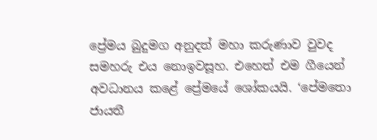ප්‍රේමය බුදුමග අනුදත් මහා කරුණාව වුවද සමහරු එය නොඉවසූහ. එහෙත් එම ගීයෙන් අවධානය කළේ ප්‍රේමයේ ශෝකයයි. ‘පේමතො ජායතී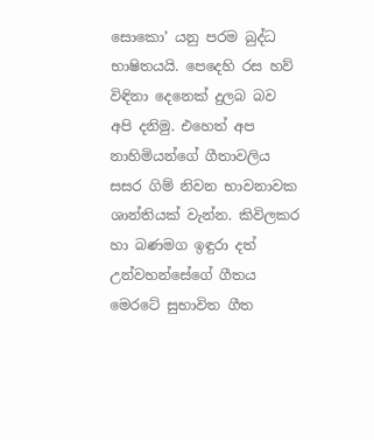සොකො’ යනු පරම බුද්ධ භාෂිතයයි. පෙදෙහි රස හව් විඳිනා දෙනෙක් දුලබ බව අපි දනිමු. එහෙත් අප නාහිමියන්ගේ ගීතාවලිය සසර ගිම් නිවන භාවනාවක ශාන්තියක් වැන්න. කිවිලකර හා බණමග ඉඳුරා දත් උන්වහන්සේගේ ගීතය මෙරටේ සුභාවිත ගීත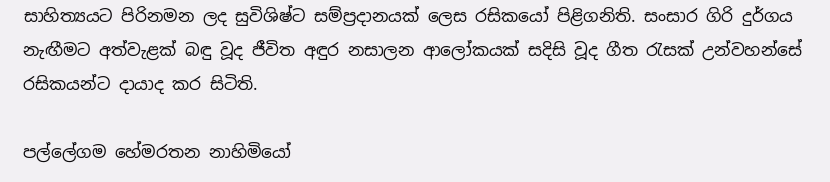සාහිත්‍යයට පිරිනමන ලද සුවිශිෂ්ට සම්ප්‍රදානයක් ලෙස රසිකයෝ පිළිගනිති. සංසාර ගිරි දුර්ගය නැඟීමට අත්වැළක් බඳු වූද ජීවිත අඳුර නසාලන ආලෝකයක් සදිසි වූද ගීත රැසක් උන්වහන්සේ රසිකයන්ට දායාද කර සිටිති.

පල්ලේගම හේමරතන නාහිමියෝ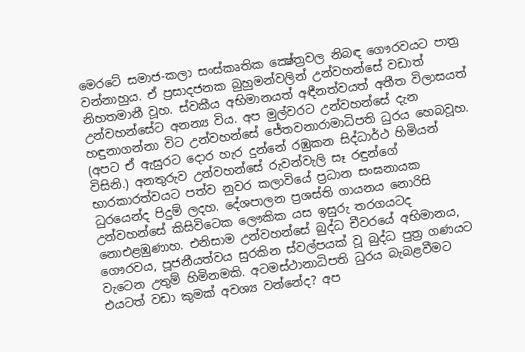මෙරටේ සමාජ-කලා සංස්කෘතික ක්‍ෂේත්‍රවල නිබඳ ගෞරවයට පාත්‍ර වන්නාහුය. ඒ ප්‍රසාදජනක බුහුමන්වලින් උන්වහන්සේ වඩාත් නිහතමානී වූහ. ස්වකීය අභිමානයත් අඳීනත්වයත් අතීත විලාසයත් උන්වහන්සේට අනන්‍ය විය. අප මුල්වරට උන්වහන්සේ දැන හඳුනාගන්නා විට උන්වහන්සේ ජේතවනාරාමාධිපති ධුරය හෙබවූහ. (අපට ඒ ඇසුරට දොර හැර දුන්නේ රඹුකන සිද්ධාර්ථ හිමියන් විසිනි.) අනතුරුව උන්වහන්සේ රුවන්වැලි සෑ රඳුන්ගේ භාරකාරත්වයට පත්ව නුවර කලාවියේ ප්‍රධාන සංඝනායක ධුරයෙන්ද පිදුම් ලදහ. දේශපාලන ප්‍රශස්ති ගායනය නොරිසි උන්වහන්සේ කිසිවිටෙක ලෞකික යස ඉසුරු තරගයටද නොඑළඹුණාහ. එනිසාම උන්වහන්සේ බුද්ධ චීවරයේ අභිමානය, ගෞරවය, පූජනීයත්වය සුරකින ස්වල්පයක් වූ බුද්ධ පුත්‍ර ගණයට වැටෙන උතුම් හිමිනමකි. අටමස්ථානාධිපති ධුරය බැබළවීමට එයටත් වඩා කුමක් අවශ්‍ය වන්නේද? අප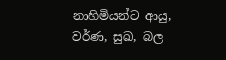නාහිමියන්ට ආයු, වර්ණ, සුඛ, බල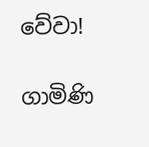වේවා!

ගාමිණි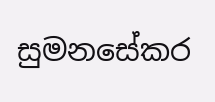සුමනසේකර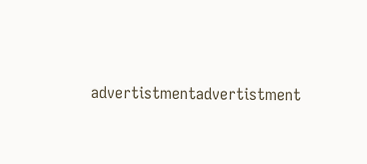advertistmentadvertistment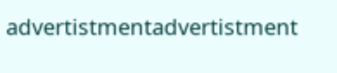advertistmentadvertistment